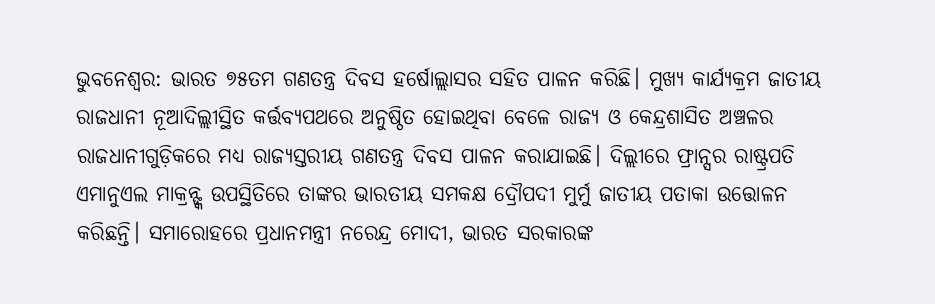ଭୁବନେଶ୍ବର: ଭାରତ ୭୫ତମ ଗଣତନ୍ତ୍ର ଦିବସ ହର୍ଷୋଲ୍ଲାସର ସହିତ ପାଳନ କରିଛି। ମୁଖ୍ୟ କାର୍ଯ୍ୟକ୍ରମ ଜାତୀୟ ରାଜଧାନୀ ନୂଆଦିଲ୍ଲୀସ୍ଥିତ କର୍ତ୍ତବ୍ୟପଥରେ ଅନୁଷ୍ଠିତ ହୋଇଥିବା ବେଳେ ରାଜ୍ୟ ଓ କେନ୍ଦ୍ରଶାସିତ ଅଞ୍ଚଳର ରାଜଧାନୀଗୁଡ଼ିକରେ ମଧ୍ୟ ରାଜ୍ୟସ୍ତରୀୟ ଗଣତନ୍ତ୍ର ଦିବସ ପାଳନ କରାଯାଇଛି। ଦିଲ୍ଲୀରେ ଫ୍ରାନ୍ସର ରାଷ୍ଟ୍ରପତି ଏମାନୁଏଲ ମାକ୍ରନ୍ଙ୍କ ଉପସ୍ଥିତିରେ ତାଙ୍କର ଭାରତୀୟ ସମକକ୍ଷ ଦ୍ରୌପଦୀ ମୁର୍ମୁ ଜାତୀୟ ପତାକା ଉତ୍ତୋଳନ କରିଛନ୍ତି। ସମାରୋହରେ ପ୍ରଧାନମନ୍ତ୍ରୀ ନରେନ୍ଦ୍ର ମୋଦୀ, ଭାରତ ସରକାରଙ୍କ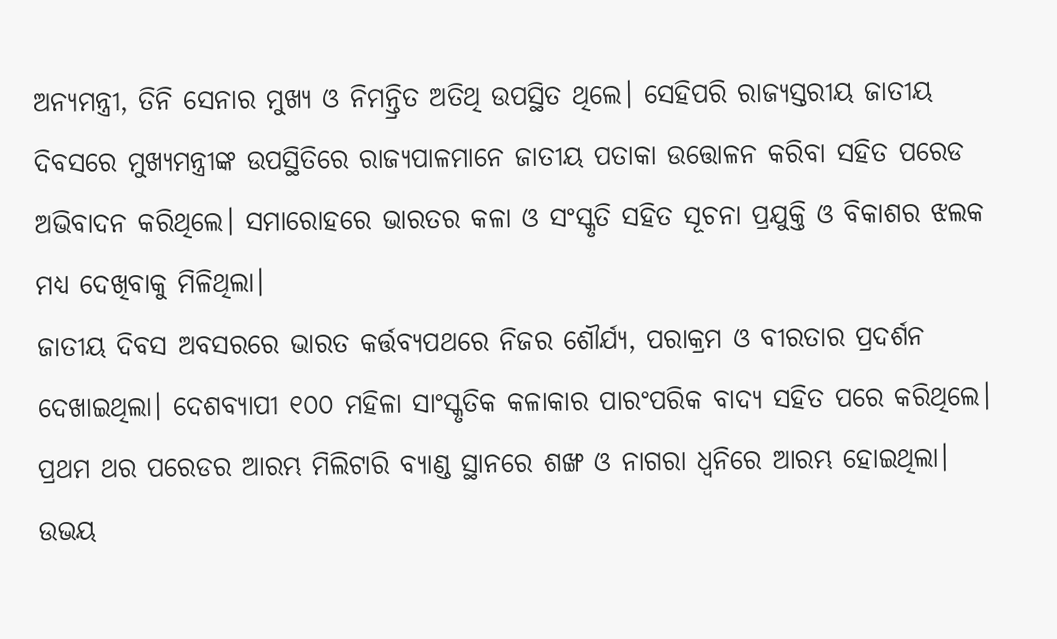ଅନ୍ୟମନ୍ତ୍ରୀ, ତିନି ସେନାର ମୁଖ୍ୟ ଓ ନିମନ୍ତ୍ରିତ ଅତିଥି ଉପସ୍ଥିତ ଥିଲେ। ସେହିପରି ରାଜ୍ୟସ୍ତରୀୟ ଜାତୀୟ ଦିବସରେ ମୁଖ୍ୟମନ୍ତ୍ରୀଙ୍କ ଉପସ୍ଥିତିରେ ରାଜ୍ୟପାଳମାନେ ଜାତୀୟ ପତାକା ଉତ୍ତୋଳନ କରିବା ସହିତ ପରେଡ ଅଭିବାଦନ କରିଥିଲେ। ସମାରୋହରେ ଭାରତର କଳା ଓ ସଂସ୍କୃତି ସହିତ ସୂଚନା ପ୍ରଯୁକ୍ତି ଓ ବିକାଶର ଝଲକ ମଧ୍ୟ ଦେଖିବାକୁ ମିଳିଥିଲା।
ଜାତୀୟ ଦିବସ ଅବସରରେ ଭାରତ କର୍ତ୍ତବ୍ୟପଥରେ ନିଜର ଶୌର୍ଯ୍ୟ, ପରାକ୍ରମ ଓ ବୀରତାର ପ୍ରଦର୍ଶନ ଦେଖାଇଥିଲା। ଦେଶବ୍ୟାପୀ ୧୦୦ ମହିଳା ସାଂସ୍କୃତିକ କଳାକାର ପାରଂପରିକ ବାଦ୍ୟ ସହିତ ପରେ କରିଥିଲେ। ପ୍ରଥମ ଥର ପରେଡର ଆରମ୍ଭ ମିଲିଟାରି ବ୍ୟାଣ୍ଡ ସ୍ଥାନରେ ଶଙ୍ଖ ଓ ନାଗରା ଧ୍ବନିରେ ଆରମ୍ଭ ହୋଇଥିଲା। ଉଭୟ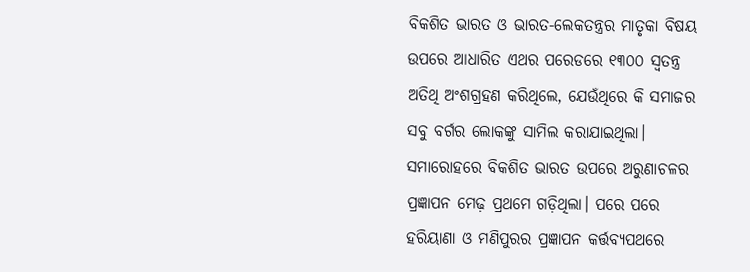ବିକଶିତ ଭାରତ ଓ ଭାରତ-ଲେକତନ୍ତ୍ରର ମାତୃକା ବିଷୟ ଉପରେ ଆଧାରିତ ଏଥର ପରେଡରେ ୧୩୦୦ ସ୍ବତନ୍ତ୍ର ଅତିଥି ଅଂଶଗ୍ରହଣ କରିଥିଲେ, ଯେଉଁଥିରେ କି ସମାଜର ସବୁ ବର୍ଗର ଲୋକଙ୍କୁ ସାମିଲ କରାଯାଇଥିଲା। ସମାରୋହରେ ବିକଶିତ ଭାରତ ଉପରେ ଅରୁଣାଚଳର ପ୍ରଜ୍ଞାପନ ମେଢ଼ ପ୍ରଥମେ ଗଡ଼ିଥିଲା। ପରେ ପରେ ହରିୟାଣା ଓ ମଣିପୁରର ପ୍ରଜ୍ଞାପନ କର୍ତ୍ତବ୍ୟପଥରେ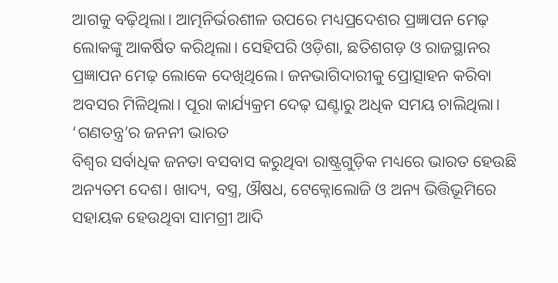ଆଗକୁ ବଢ଼ିଥିଲା। ଆତ୍ମନିର୍ଭରଶୀଳ ଉପରେ ମଧ୍ୟପ୍ରଦେଶର ପ୍ରଜ୍ଞାପନ ମେଢ଼ ଲୋକଙ୍କୁ ଆକର୍ଷିତ କରିଥିଲା। ସେହିପରି ଓଡ଼ିଶା, ଛତିଶଗଡ଼ ଓ ରାଜସ୍ଥାନର ପ୍ରଜ୍ଞାପନ ମେଢ଼ ଲୋକେ ଦେଖିଥିଲେ। ଜନଭାଗିଦାରୀକୁ ପ୍ରୋତ୍ସାହନ କରିବା ଅବସର ମିଳିଥିଲା। ପୂରା କାର୍ଯ୍ୟକ୍ରମ ଦେଢ଼ ଘଣ୍ଟାରୁ ଅଧିକ ସମୟ ଚାଲିଥିଲା।
‘ଗଣତନ୍ତ୍ର’ର ଜନନୀ ଭାରତ
ବିଶ୍ବର ସର୍ବାଧିକ ଜନତା ବସବାସ କରୁଥିବା ରାଷ୍ଟ୍ରଗୁଡ଼ିକ ମଧ୍ୟରେ ଭାରତ ହେଉଛି ଅନ୍ୟତମ ଦେଶ। ଖାଦ୍ୟ, ବସ୍ତ୍ର, ଔଷଧ, ଟେକ୍ନୋଲୋଜି ଓ ଅନ୍ୟ ଭିତ୍ତିଭୂମିରେ ସହାୟକ ହେଉଥିବା ସାମଗ୍ରୀ ଆଦି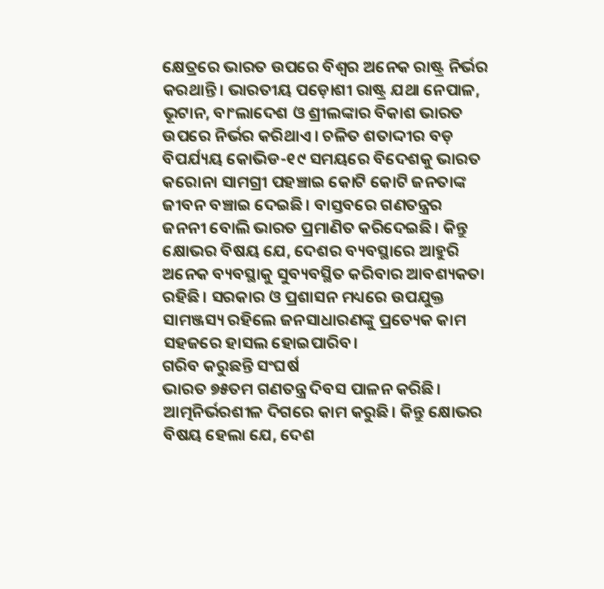କ୍ଷେତ୍ରରେ ଭାରତ ଉପରେ ବିଶ୍ବର ଅନେକ ରାଷ୍ଟ୍ର ନିର୍ଭର କରଥାନ୍ତି। ଭାରତୀୟ ପଡ଼ୋଶୀ ରାଷ୍ଟ୍ର ଯଥା ନେପାଳ, ଭୂଟାନ, ବାଂଲାଦେଶ ଓ ଶ୍ରୀଲଙ୍କାର ବିକାଶ ଭାରତ ଉପରେ ନିର୍ଭର କରିଥାଏ। ଚଳିତ ଶତାଦ୍ଦୀର ବଡ଼ ବିପର୍ଯ୍ୟୟ କୋଭିଡ-୧୯ ସମୟରେ ବିଦେଶକୁ ଭାରତ କରୋନା ସାମଗ୍ରୀ ପହଞ୍ଚାଇ କୋଟି କୋଟି ଜନତାଙ୍କ ଜୀବନ ବଞ୍ଚାଇ ଦେଇଛି। ବାସ୍ତବରେ ଗଣତନ୍ତ୍ରର ଜନନୀ ବୋଲି ଭାରତ ପ୍ରମାଣିତ କରିଦେଇଛି। କିନ୍ତୁ କ୍ଷୋଭର ବିଷୟ ଯେ, ଦେଶର ବ୍ୟବସ୍ଥାରେ ଆହୁରି ଅନେକ ବ୍ୟବସ୍ଥାକୁ ସୁବ୍ୟବସ୍ଥିତ କରିବାର ଆବଶ୍ୟକତା ରହିଛି। ସରକାର ଓ ପ୍ରଶାସନ ମଧ୍ୟରେ ଉପଯୁକ୍ତ ସାମଞ୍ଜସ୍ୟ ରହିଲେ ଜନସାଧାରଣଙ୍କୁ ପ୍ରତ୍ୟେକ କାମ ସହଜରେ ହାସଲ ହୋଇପାରିବ।
ଗରିବ କରୁଛନ୍ତି ସଂଘର୍ଷ
ଭାରତ ୭୫ତମ ଗଣତନ୍ତ୍ର ଦିବସ ପାଳନ କରିଛି। ଆତ୍ମନିର୍ଭରଶୀଳ ଦିଗରେ କାମ କରୁଛି। କିନ୍ତୁ କ୍ଷୋଭର ବିଷୟ ହେଲା ଯେ, ଦେଶ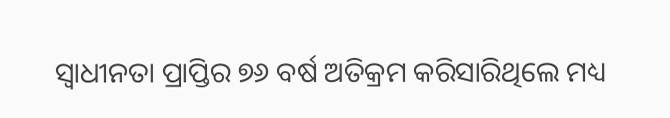ସ୍ବାଧୀନତା ପ୍ରାପ୍ତିର ୭୬ ବର୍ଷ ଅତିକ୍ରମ କରିସାରିଥିଲେ ମଧ୍ୟ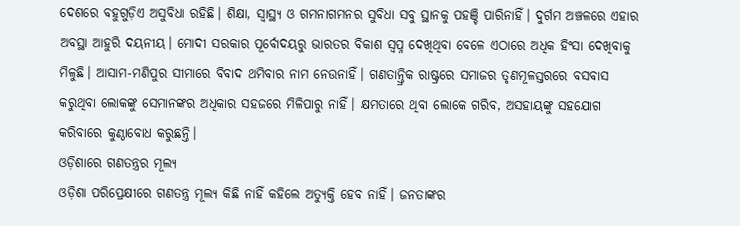ଦେଶରେ ବହୁଗୁଡ଼ିଏ ଅସୁବିଧା ରହିଛି। ଶିକ୍ଷା, ସ୍ବାସ୍ଥ୍ୟ ଓ ଗମନାଗମନର ସୁବିଧା ସବୁ ସ୍ଥାନକୁ ପହଞ୍ଚି ପାରିନାହିଁ। ଦୁର୍ଗମ ଅଞ୍ଚଳରେ ଏହାର ଅବସ୍ଥା ଆହୁରି ଦୟନୀୟ। ମୋଦୀ ସରକାର ପୂର୍ବୋଦୟରୁ ଭାରତର ବିକାଶ ସ୍ବପ୍ନ ଦେଖିଥିବା ବେଳେ ଏଠାରେ ଅଧିକ ହିଂସା ଦେଖିବାକୁ ମିଳୁଛି। ଆସାମ-ମଣିପୁର ସୀମାରେ ବିବାଦ ଥମିବାର ନାମ ନେଉନାହିଁ। ଗଣତାନ୍ତ୍ରିକ ରାଷ୍ଟ୍ରରେ ସମାଜର ତୃଣମୂଳସ୍ତରରେ ବସବାସ କରୁଥିବା ଲୋକଙ୍କୁ ସେମାନଙ୍କର ଅଧିକାର ସହଜରେ ମିଳିପାରୁ ନାହିଁ। କ୍ଷମତାରେ ଥିବା ଲୋକେ ଗରିବ, ଅସହାୟଙ୍କୁ ସହଯୋଗ କରିବାରେ କୁଣ୍ଠାବୋଧ କରୁଛନ୍ତି।
ଓଡ଼ିଶାରେ ଗଣତନ୍ତ୍ରର ମୂଲ୍ୟ
ଓଡ଼ିଶା ପରିପ୍ରେକ୍ଷୀରେ ଗଣତନ୍ତ୍ର ମୂଲ୍ୟ କିଛି ନାହିଁ କହିଲେ ଅତ୍ୟୁକ୍ତି ହେବ ନାହିଁ। ଜନତାଙ୍କର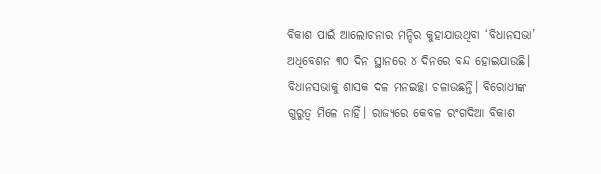ବିକାଶ ପାଇଁ ଆଲୋଚନାର ମନ୍ଦିର କୁହାଯାଉଥିବା ‘ବିଧାନସଭା’ ଅଧିବେଶନ ୩୦ ଦିନ ସ୍ଥାନରେ ୪ ଦିନରେ ବନ୍ଦ ହୋଇଯାଉଛି। ବିଧାନସଭାକୁ ଶାସକ ଦଳ ମନଇଚ୍ଛା ଚଳାଉଛନ୍ତି। ବିରୋଧୀଙ୍କ ଗୁରୁତ୍ବ ମିଳେ ନାହିଁ। ରାଜ୍ୟରେ କେବଳ ରଂଗଦିଆ ବିକାଶ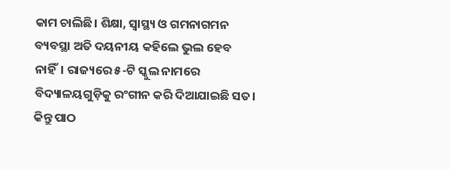କାମ ଚାଲିଛି। ଶିକ୍ଷା, ସ୍ବାସ୍ଥ୍ୟ ଓ ଗମନାଗମନ ବ୍ୟବସ୍ଥା ଅତି ଦୟନୀୟ କହିଲେ ଭୁଲ ହେବ ନାହିଁ। ରାଜ୍ୟରେ ୫-ଟି ସ୍କୁଲ ନାମରେ ବିଦ୍ୟାଳୟଗୁଡ଼ିକୁ ରଂଗୀନ କରି ଦିଆଯାଇଛି ସତ। କିନ୍ତୁ ପାଠ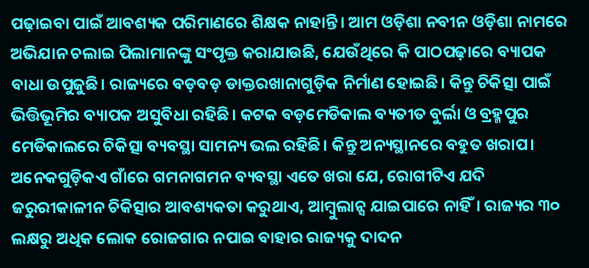ପଢ଼ାଇବା ପାଇଁ ଆବଶ୍ୟକ ପରିମାଣରେ ଶିକ୍ଷକ ନାହାନ୍ତି। ଆମ ଓଡ଼ିଶା ନବୀନ ଓଡ଼ିଶା ନାମରେ ଅଭିଯାନ ଚଲାଇ ପିଲାମାନଙ୍କୁ ସଂପୃକ୍ତ କରାଯାଉଛି, ଯେଉଁଥିରେ କି ପାଠପଢ଼ାରେ ବ୍ୟାପକ ବାଧା ଉପୁଜୁଛି। ରାଜ୍ୟରେ ବଡ଼ବଡ଼ ଡାକ୍ତରଖାନାଗୁଡ଼ିକ ନିର୍ମାଣ ହୋଇଛି। କିନ୍ତୁ ଚିକିତ୍ସା ପାଇଁ ଭିତ୍ତିଭୂମିର ବ୍ୟାପକ ଅସୁବିଧା ରହିଛି। କଟକ ବଡ଼ମେଡିକାଲ ବ୍ୟତୀତ ବୁର୍ଲା ଓ ବ୍ରହ୍ମପୁର ମେଡିକାଲରେ ଚିକିତ୍ସା ବ୍ୟବସ୍ଥା ସାମନ୍ୟ ଭଲ ରହିଛି। କିନ୍ତୁ ଅନ୍ୟସ୍ଥାନରେ ବହୁତ ଖରାପ। ଅନେକଗୁଡ଼ିକଏ ଗାଁରେ ଗମନାଗମନ ବ୍ୟବସ୍ଥା ଏତେ ଖରା ଯେ, ରୋଗୀଟିଏ ଯଦି ଜରୁରୀକାଳୀନ ଚିକିତ୍ସାର ଆବଶ୍ୟକତା କରୁଥାଏ, ଆମ୍ବୁଲାନ୍ସ ଯାଇପାରେ ନାହିଁ। ରାଜ୍ୟର ୩୦ ଲକ୍ଷରୁ ଅଧିକ ଲୋକ ରୋଜଗାର ନପାଇ ବାହାର ରାଜ୍ୟକୁ ଦାଦନ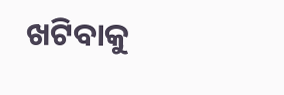ଖଟିବାକୁ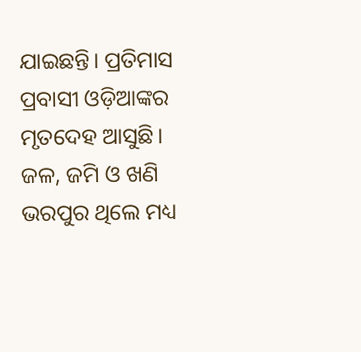ଯାଇଛନ୍ତି। ପ୍ରତିମାସ ପ୍ରବାସୀ ଓଡ଼ିଆଙ୍କର ମୃତଦେହ ଆସୁଛି। ଜଳ, ଜମି ଓ ଖଣି ଭରପୁର ଥିଲେ ମଧ୍ୟ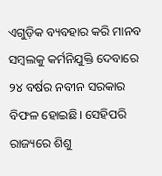ଏଗୁଡ଼ିକ ବ୍ୟବହାର କରି ମାନବ ସମ୍ବଲକୁ କର୍ମନିଯୁକ୍ତି ଦେବାରେ ୨୪ ବର୍ଷର ନବୀନ ସରକାର ବିଫଳ ହୋଇଛି। ସେହିପରି ରାଜ୍ୟରେ ଶିଶୁ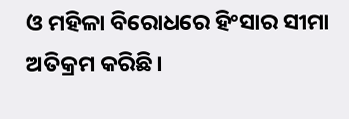ଓ ମହିଳା ବିରୋଧରେ ହିଂସାର ସୀମା ଅତିକ୍ରମ କରିଛି।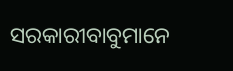ସରକାରୀବାବୁମାନେ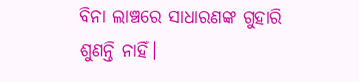ବିନା ଲାଞ୍ଚରେ ସାଧାରଣଙ୍କ ଗୁହାରି ଶୁଣନ୍ତି ନାହିଁ।